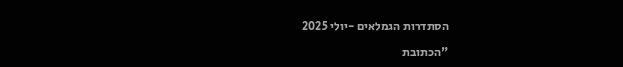הסתדרות הגמלאים -יולי 2025

"הכתובת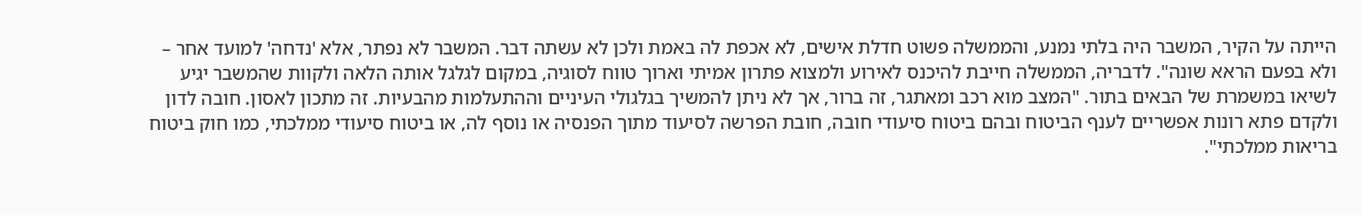הייתה על הקיר, המשבר היה בלתי נמנע, והממשלה פשוט חדלת אישים, לא אכפת לה באמת ולכן לא עשתה דבר. המשבר לא נפתר, אלא 'נדחה' למועד אחר – ולא בפעם הראא שונה". לדבריה, הממשלה חייבת להיכנס לאירוע ולמצוא פתרון אמיתי וארוך טווח לסוגיה, במקום לגלגל אותה הלאה ולקוות שהמשבר יגיע לשיאו במשמרת של הבאים בתור. "המצב מוא רכב ומאתגר, זה ברור, אך לא ניתן להמשיך בגלגולי העיניים וההתעלמות מהבעיות. זה מתכון לאסון. חובה לדון ולקדם פתא רונות אפשריים לענף הביטוח ובהם ביטוח סיעודי חובה, חובת הפרשה לסיעוד מתוך הפנסיה או נוסף לה, או ביטוח סיעודי ממלכתי, כמו חוק ביטוח בריאות ממלכתי".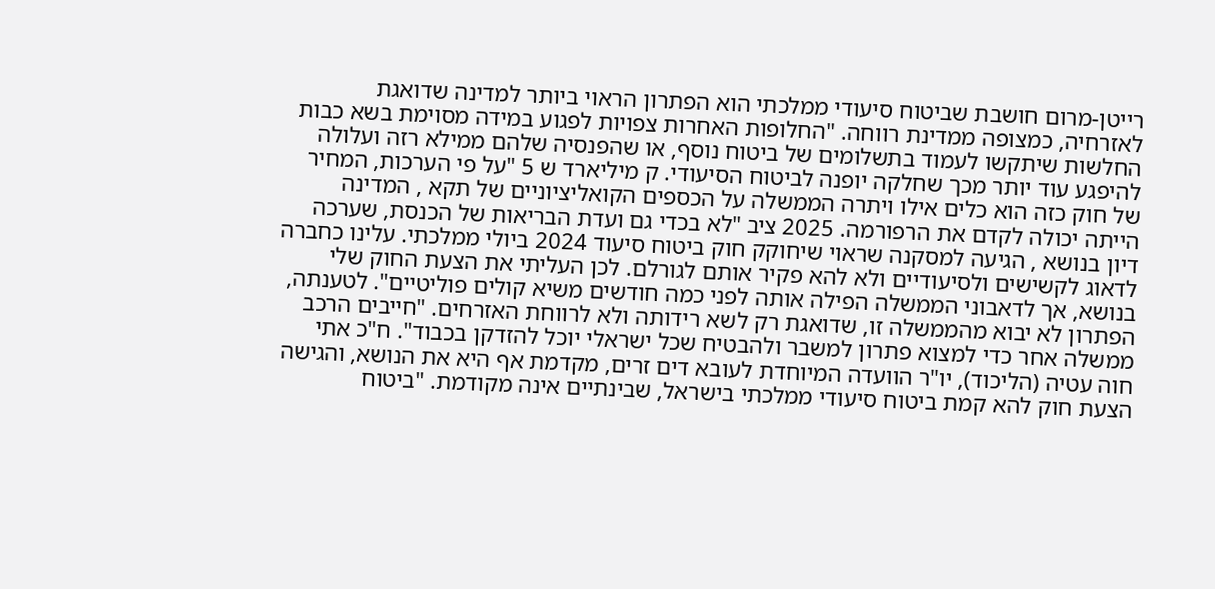רייטן-מרום חושבת שביטוח סיעודי ממלכתי הוא הפתרון הראוי ביותר למדינה שדואגת לאזרחיה, כמצופה ממדינת רווחה. "החלופות האחרות צפויות לפגוע במידה מסוימת בשא כבות החלשות שיתקשו לעמוד בתשלומים של ביטוח נוסף, או שהפנסיה שלהם ממילא רזה ועלולה להיפגע עוד יותר מכך שחלקה יופנה לביטוח הסיעודי. ק מיליארד ש 5 "על פי הערכות, המחיר של חוק כזה הוא כלים אילו ויתרה הממשלה על הכספים הקואליציוניים של תקא , המדינה הייתה יכולה לקדם את הרפורמה. 2025 ציב "לא בכדי גם ועדת הבריאות של הכנסת, שערכה דיון בנושא , הגיעה למסקנה שראוי שיחוקק חוק ביטוח סיעוד 2024 ביולי ממלכתי. עלינו כחברה לדאוג לקשישים ולסיעודיים ולא להא פקיר אותם לגורלם. לכן העליתי את הצעת החוק שלי בנושא, אך לדאבוני הממשלה הפילה אותה לפני כמה חודשים משיא קולים פוליטיים". לטענתה, הפתרון לא יבוא מהממשלה זו, שדואגת רק לשא רידותה ולא לרווחת האזרחים. "חייבים הרכב ממשלה אחר כדי למצוא פתרון למשבר ולהבטיח שכל ישראלי יוכל להזדקן בכבוד". ח"כ אתי חוה עטיה (הליכוד), יו"ר הוועדה המיוחדת לעובא דים זרים, מקדמת אף היא את הנושא, והגישה הצעת חוק להא קמת ביטוח סיעודי ממלכתי בישראל, שבינתיים אינה מקודמת. "ביטוח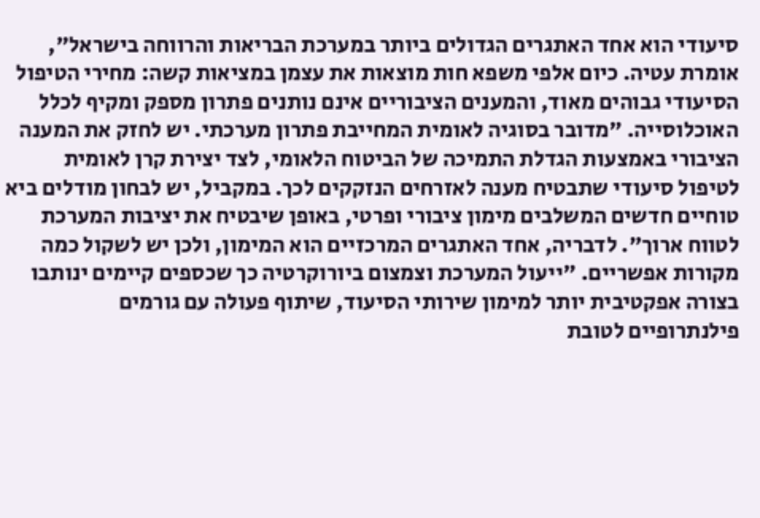סיעודי הוא אחד האתגרים הגדולים ביותר במערכת הבריאות והרווחה בישראל", אומרת עטיה. כיום אלפי משפא חות מוצאות את עצמן במציאות קשה: מחירי הטיפול הסיעודי גבוהים מאוד, והמענים הציבוריים אינם נותנים פתרון מספק ומקיף לכלל האוכלוסייה. "מדובר בסוגיה לאומית המחייבת פתרון מערכתי. יש לחזק את המענה הציבורי באמצעות הגדלת התמיכה של הביטוח הלאומי, לצד יצירת קרן לאומית לטיפול סיעודי שתבטיח מענה לאזרחים הנזקקים לכך. במקביל, יש לבחון מודלים ביא טוחיים חדשים המשלבים מימון ציבורי ופרטי, באופן שיבטיח את יציבות המערכת לטווח ארוך". לדבריה, אחד האתגרים המרכזיים הוא המימון, ולכן יש לשקול כמה מקורות אפשריים. "ייעול המערכת וצמצום ביורוקרטיה כך שכספים קיימים ינותבו בצורה אפקטיבית יותר למימון שירותי הסיעוד, שיתוף פעולה עם גורמים פילנתרופיים לטובת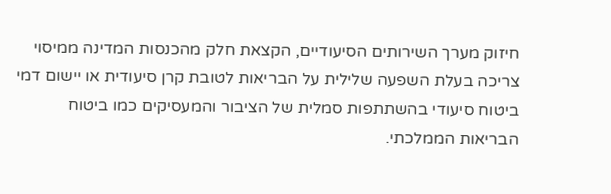חיזוק מערך השירותים הסיעודיים, הקצאת חלק מהכנסות המדינה ממיסוי צריכה בעלת השפעה שלילית על הבריאות לטובת קרן סיעודית או יישום דמי ביטוח סיעודי בהשתתפות סמלית של הציבור והמעסיקים כמו ביטוח הבריאות הממלכתי.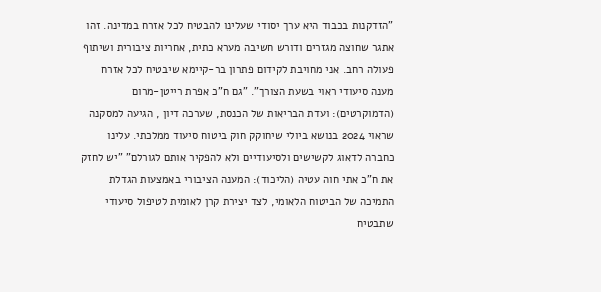"הזדקנות בכבוד היא ערך יסודי שעלינו להבטיח לכל אזרח במדינה. זהו אתגר שחוצה מגזרים ודורש חשיבה מערא כתית, אחריות ציבורית ושיתוף פעולה רחב. אני מחויבת לקידום פתרון בר-קיימא שיבטיח לכל אזרח מענה סיעודי ראוי בשעת הצורך". "גם ח"כ אפרת רייטן-מרום (הדמוקרטים): ועדת הבריאות של הכנסת, שערכה דיון , הגיעה למסקנה שראוי 2024 בנושא ביולי שיחוקק חוק ביטוח סיעוד ממלכתי. עלינו כחברה לדאוג לקשישים ולסיעודיים ולא להפקיר אותם לגורלם" "יש לחזק את ח"כ אתי חוה עטיה (הליכוד): המענה הציבורי באמצעות הגדלת התמיכה של הביטוח הלאומי, לצד יצירת קרן לאומית לטיפול סיעודי שתבטיח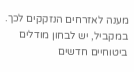מענה לאזרחים הנזקקים לכך. במקביל, יש לבחון מודלים ביטוחיים חדשים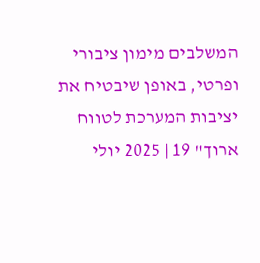המשלבים מימון ציבורי ופרטי, באופן שיבטיח את יציבות המערכת לטווח ארוך" 19 | 2025 יולי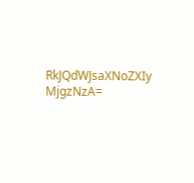RkJQdWJsaXNoZXIy MjgzNzA=